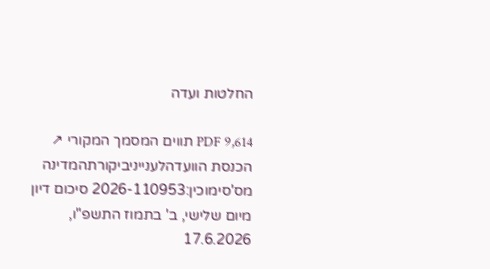החלטות ועדה

PDF 9,614 תווים המסמך המקורי ↗
הכנסת הוועדהלענייניביקורתהמדינה מס'סימוכין:2026-110953 סיכום דיון מיום שלישי, ב' בתמוז התשפ"ו, 17.6.2026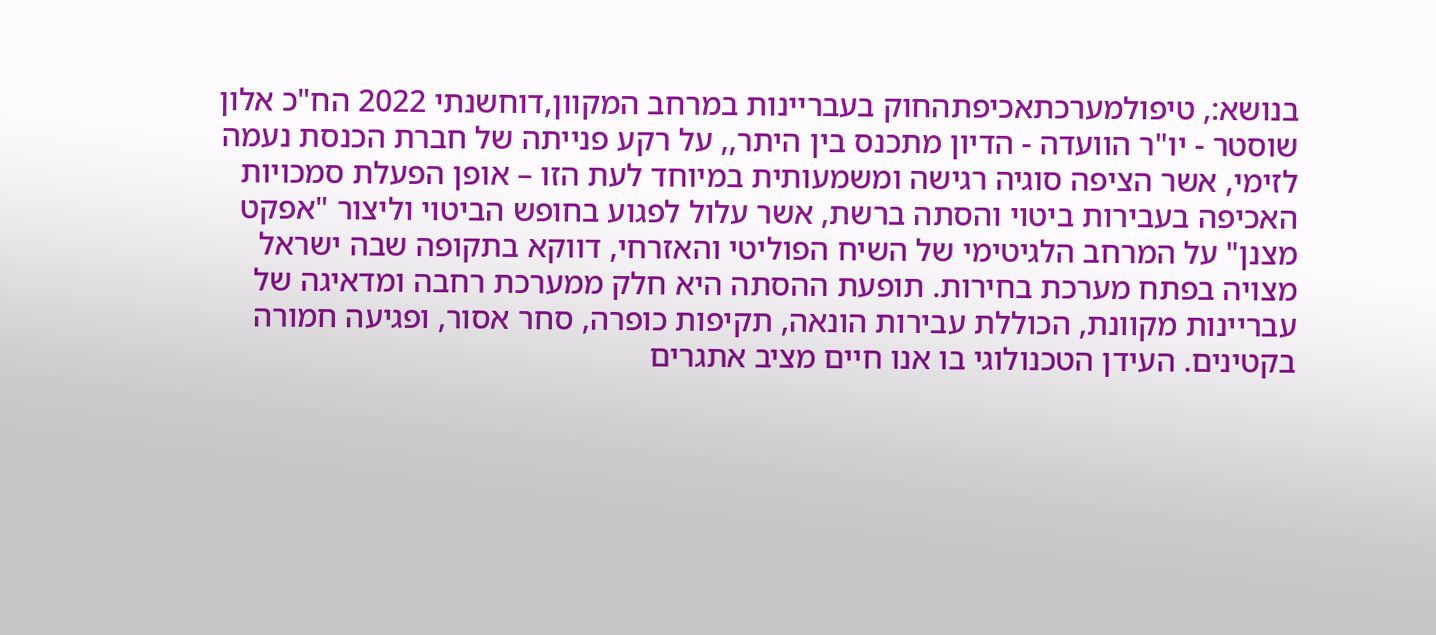בנושא:, טיפולמערכתאכיפתהחוק בעבריינות במרחב המקוון,דוחשנתי 2022 הח"כ אלון שוסטר - יו"ר הוועדה - הדיון מתכנס בין היתר,, על רקע פנייתה של חברת הכנסת נעמה לזימי, אשר הציפה סוגיה רגישה ומשמעותית במיוחד לעת הזו – אופן הפעלת סמכויות האכיפה בעבירות ביטוי והסתה ברשת, אשר עלול לפגוע בחופש הביטוי וליצור "אפקט מצנן" על המרחב הלגיטימי של השיח הפוליטי והאזרחי, דווקא בתקופה שבה ישראל מצויה בפתח מערכת בחירות. תופעת ההסתה היא חלק ממערכת רחבה ומדאיגה של עבריינות מקוונת, הכוללת עבירות הונאה, תקיפות כופרה, סחר אסור, ופגיעה חמורה בקטינים. העידן הטכנולוגי בו אנו חיים מציב אתגרים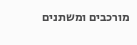מורכבים ומשתנים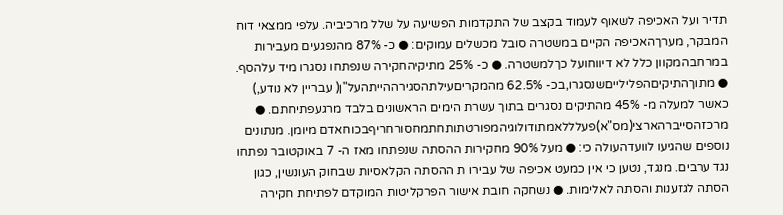תדיר ועל האכיפה לשאוף לעמוד בקצב של התקדמות הפשיעה על שלל מרכיביה. עלפי ממצאי דוח המבקר, מערךהאכיפה הקיים במשטרה סובל מכשלים עמוקים: ● כ- 87% מהנפגעים מעבירות במרחבהמקוון כלל לא דיווחועל כךלמשטרה. ● כ- 25% מתיקיהחקירה שנפתחו נסגרו מיד עלהסף. ● מתוךהתיקיםהפלילייםשנסגרו,בכ- 62.5% מהמקריםעילתהסגירההייתהעל"ן( עבריין לא נודע,) כאשר למעלה מ- 45% מהתיקים נסגרים בתוך עשרת הימים הראשונים בלבד מרגעפתיחתם. ● מרכזהסייברהארצי(מס"א)פעלללאמתודולוגיהמפורטתותחתמחסורחריףבכוחאדם מיומן. מנתונים נוספים שהגיעו לוועדהעולה כי: ● מעל 90% מחקירות ההסתה שנפתחו מאז ה- 7 באוקטובר נפתחו נגד ערבים. מנגד, נטען כי אין כמעט אכיפה של עבירו ת ההסתה הקלאסיות שבחוק העונשין, כגון הסתה לגזענות והסתה לאלימות. ● נשחקה חובת אישור הפרקליטות המוקדם לפתיחת חקירה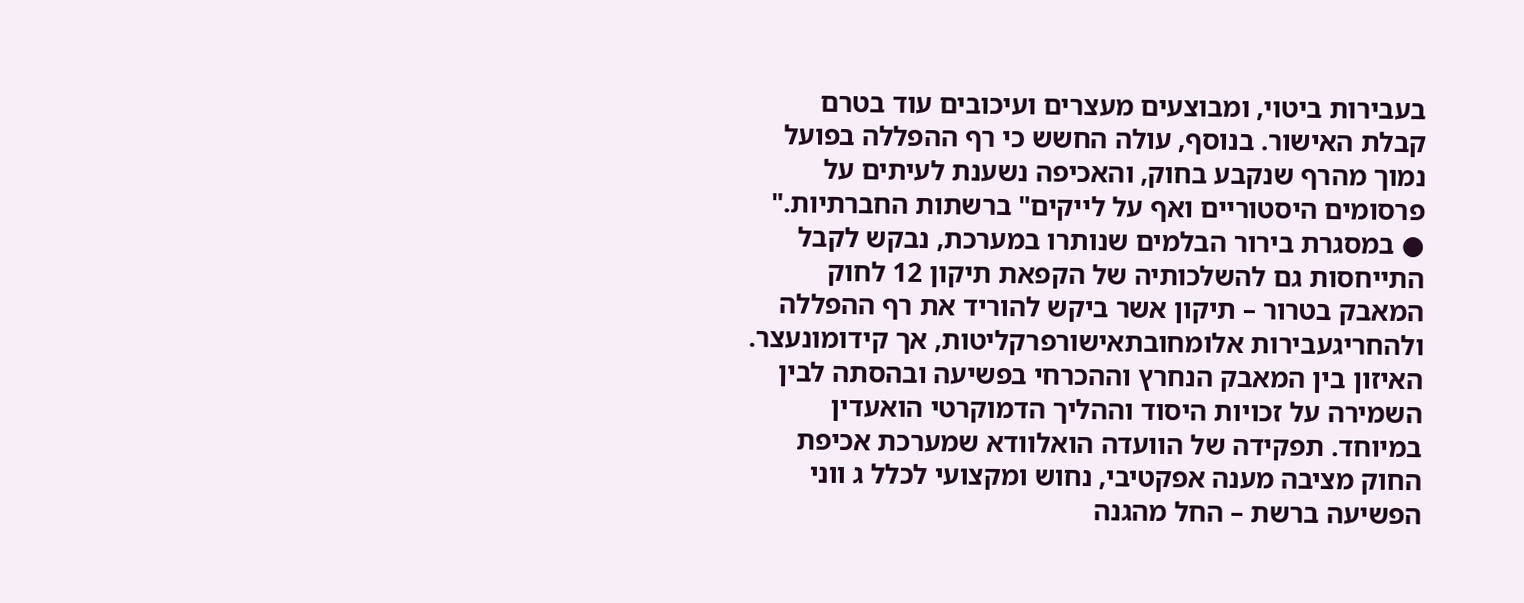בעבירות ביטוי, ומבוצעים מעצרים ועיכובים עוד בטרם קבלת האישור. בנוסף, עולה החשש כי רף ההפללה בפועל נמוך מהרף שנקבע בחוק, והאכיפה נשענת לעיתים על פרסומים היסטוריים ואף על לייקים" ברשתות החברתיות." ● במסגרת בירור הבלמים שנותרו במערכת, נבקש לקבל התייחסות גם להשלכותיה של הקפאת תיקון 12 לחוק המאבק בטרור – תיקון אשר ביקש להוריד את רף ההפללה ולהחריגעבירות אלומחובתאישורפרקליטות, אך קידומונעצר. האיזון בין המאבק הנחרץ וההכרחי בפשיעה ובהסתה לבין השמירה על זכויות היסוד וההליך הדמוקרטי הואעדין במיוחד. תפקידה של הוועדה הואלוודא שמערכת אכיפת החוק מציבה מענה אפקטיבי, נחוש ומקצועי לכלל ג ווני הפשיעה ברשת – החל מהגנה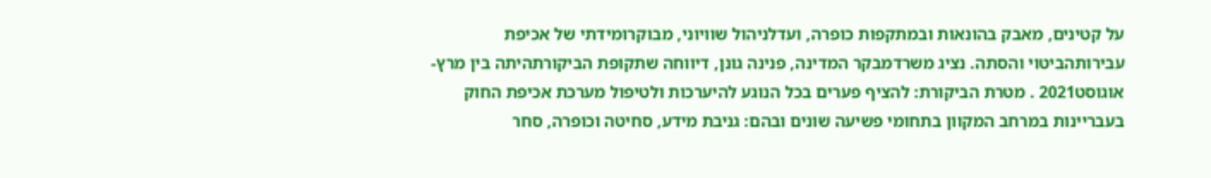על קטינים, מאבק בהונאות ובמתקפות כופרה, ועדלניהול שוויוני, מבוקרומידתי של אכיפת עבירותהביטוי והסתה. נציג משרדמבקר המדינה, פנינה גונן, דיווחה שתקופת הביקורתהיתה בין מרץ- אוגוסט2021 . מטרת הביקורת: להציף פערים בכל הנוגע להיערכות ולטיפול מערכת אכיפת החוק בעבריינות במרחב המקוון בתחומי פשיעה שונים ובהם: גניבת מידע, סחיטה וכופרה, סחר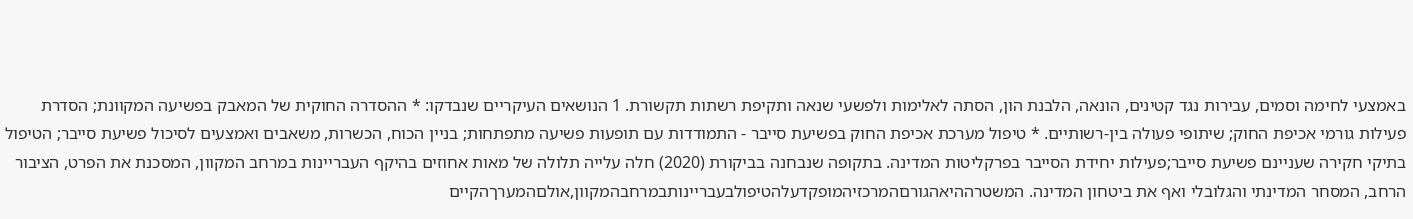באמצעי לחימה וסמים, עבירות נגד קטינים, הונאה, הלבנת הון, הסתה לאלימות ולפשעי שנאה ותקיפת רשתות תקשורת. 1 הנושאים העיקריים שנבדקו: * ההסדרה החוקית של המאבק בפשיעה המקוונת; הסדרת פעילות גורמי אכיפת החוק; שיתופי פעולה בין-רשותיים. * טיפול מערכת אכיפת החוק בפשיעת סייבר - התמודדות עם תופעות פשיעה מתפתחות; בניין הכוח, הכשרות, משאבים ואמצעים לסיכול פשיעת סייבר; הטיפול בתיקי חקירה שעניינם פשיעת סייבר;פעילות יחידת הסייבר בפרקליטות המדינה. בתקופה שנבחנה בביקורת (2020) חלה עלייה תלולה של מאות אחוזים בהיקף העבריינות במרחב המקוון, המסכנת את הפרט, הציבור הרחב, המסחר המדינתי והגלובלי ואף את ביטחון המדינה. המשטרההיאהגורםהמרכזיהמופקדעלהטיפולבעבריינותבמרחבהמקוון,אולםהמערךהקיים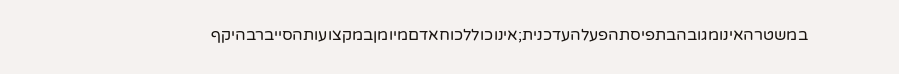במשטרהאינומגובהבתפיסתהפעלהעדכנית;אינוכוללכוחאדםמיומןבמקצועותהסייברבהיקף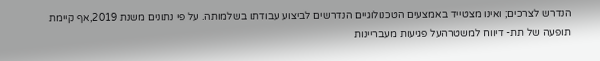הנדרש לצרכים; ואינו מצטייד באמצעים הטכנולוגיים הנדרשים לביצוע עבודתו בשלמותה. על פי נתונים משנת 2019,אף קיימת תופעה של תת- דיווח למשטרהעל פגיעות מעבריינות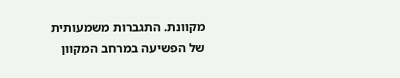מקוונת. התגברות משמעותית של הפשיעה במרחב המקוון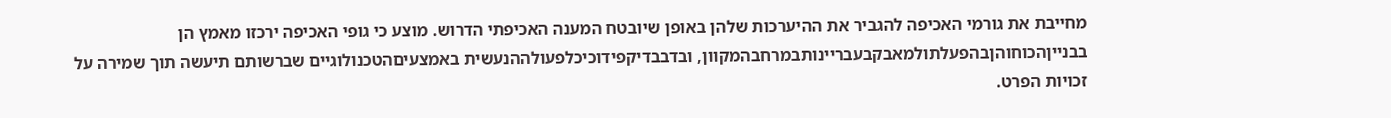מחייבת את גורמי האכיפה להגביר את ההיערכות שלהן באופן שיובטח המענה האכיפתי הדרוש. מוצע כי גופי האכיפה ירכזו מאמץ הן בבנייןהכוחוהןבהפעלתולמאבקבעבריינותבמרחבהמקוון, ובדבבדיקפידוכיכלפעולההנעשית באמצעיםהטכנולוגיים שברשותם תיעשה תוך שמירה על זכויות הפרט.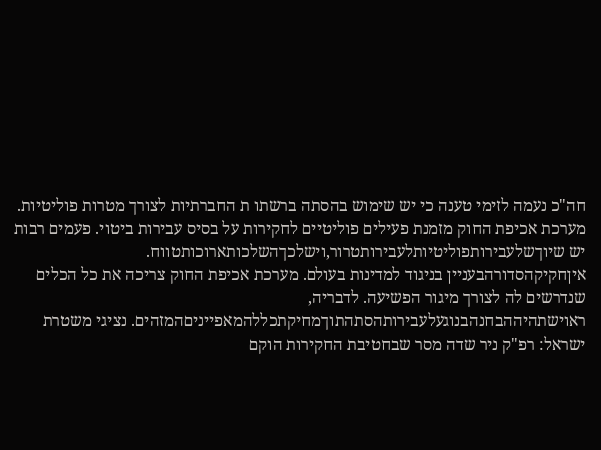חה"כ נעמה לזימי טענה כי יש שימוש בהסתה ברשתו ת החברתיות לצורך מטרות פוליטיות. מערכת אכיפת החוק מזמנת פעילים פוליטיים לחקירות על בסיס עבירות ביטוי. פעמים רבות יש שיוךשלעבירותפוליטיותלעבירותטרור,וישלכךהשלכותארוכותטווח. איןחקיקהסדורהבעניין בניגוד למדינות בעולם. מערכת אכיפת החוק צריכה את כל הכלים שנדרשים לה לצורך מיגור הפשיעה. לדבריה, ראוישתהיההבחנהבנוגעלעבירותהסתהתוךמחיקתכללהמאפייניםהמזהים. נציגי משטרת ישראל: רפ"ק ניר שדה מסר שבחטיבת החקירות הוקם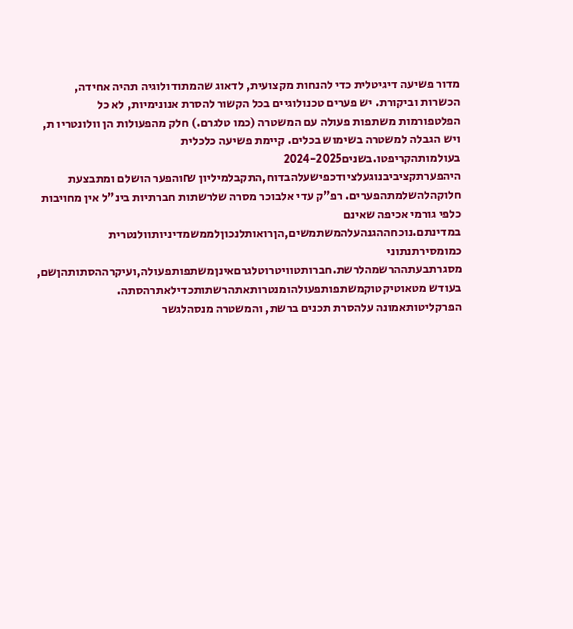מדור פשיעה דיגיטלית כדי להנחות מקצועית, לדאוג שהמתודולוגיה תהיה אחידה, הכשרות וביקורת. יש פערים טכנולוגיים בכל הקשור להסרת אנונימיות, לא כל הפלטפורמות משתפות פעולה עם המשטרה (כמו טלגרם.) חלק מהפעולות הן וולונטריו ת, ויש הגבלה למשטרה בשימוש בכלים. קיימת פשיעה כלכלית בעולמותהקריפטו.בשנים2024-2025 היהפערתקציביבנוגעלציודכפישעלהבדוח,התקבלמיליון ₪והפער הושלם ומתבצעת חלוקהלהשלמתהפערים. רפ"ק עדי אלבוכר מסרה שלרשתות חברתיות בינ"ל אין מחויבות כלפי גורמי אכיפה שאינם במדינתם.נוכחההגנהעלהמשתמשים,הןרואותלנכוןלממשמדיניותוולנטרית כמומסירתנתוני מסגרתבעתההרשמהלרשת.חברותטוויטרוטלגרםאינןמשתפותפעולה,ועיקרההסתותהןשם, בעודש מטאוטיקטוקמשתפותפעולהומנטרותאתהרשתותכדילאתרהסתה. הפרקליטותאמונה עלהסרת תכנים ברשת, והמשטרה מנסהלגשר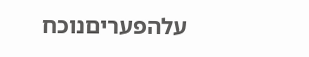עלהפעריםנוכח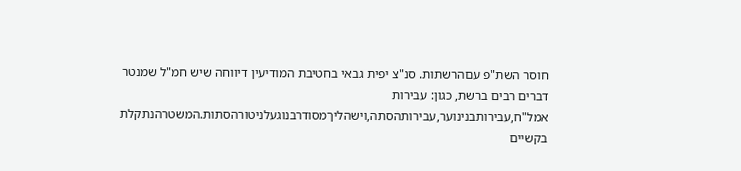חוסר השת"פ עםהרשתות. סנ"צ יפית גבאי בחטיבת המודיעין דיווחה שיש חמ"ל שמנטר דברים רבים ברשת, כגון: עבירות אמל"ח,עבירותבנינוער,עבירותהסתה,וישהליךמסודרבנוגעלניטורהסתות.המשטרהנתקלת בקשיים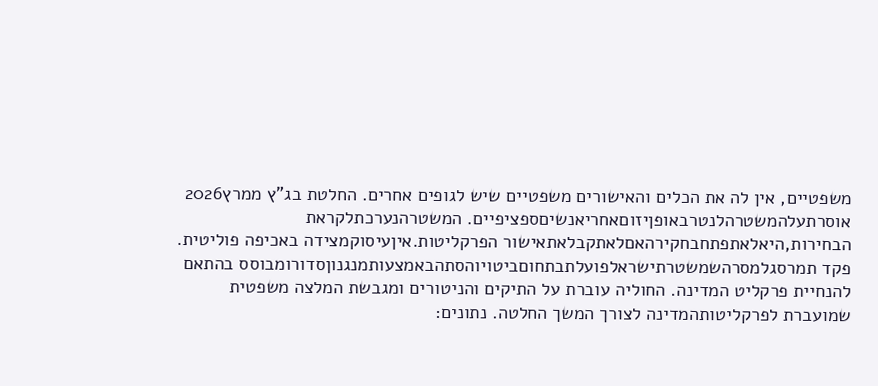משפטיים, אין לה את הכלים והאישורים משפטיים שיש לגופים אחרים. החלטת בג"ץ ממרץ2026 אוסרתעלהמשטרהלנטרבאופןיזוםאחריאנשיםספציפיים. המשטרהנערכתלקראת הבחירות,היאלאתפתחבחקירהאםלאתקבלאתאישור הפרקליטות.איןעיסוקמצידה באכיפה פוליטית. פקד תמרסגלמסרהשמשטרתישראלפועלתבתחוםביטויוהסתהבאמצעותמנגנוןסדורומבוסס בהתאם להנחיית פרקליט המדינה. החוליה עוברת על התיקים והניטורים ומגבשת המלצה משפטית שמועברת לפרקליטותהמדינה לצורך המשך החלטה. נתונים: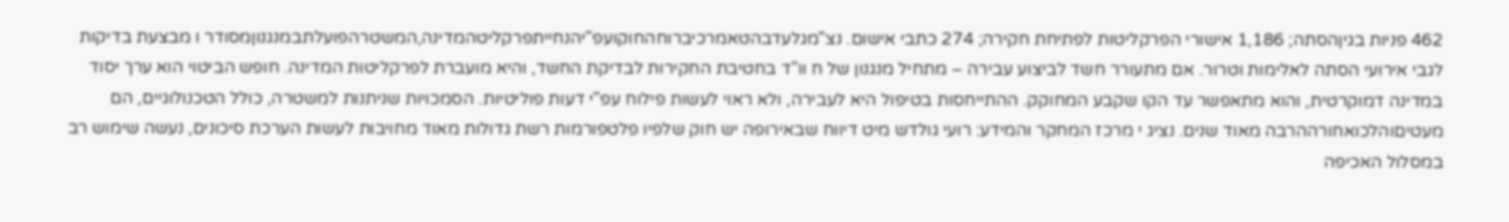462 פניות בגיןהסתה; 1,186 אישורי הפרקליטות לפתיחת חקירה; 274 כתבי אישום. נצ"מגלעדבהטאמרכיברוחהחוקועפ"יהנחייתפרקליטהמדינה,המשטרהפועלתבמנגנוןמסודר ו מבצעת בדיקות לגבי אירועי הסתה לאלימות וטרור. אם מתעורר חשד לביצוע עבירה – מתחיל מנגנון של ח וו"ד בחטיבת החקירות לבדיקת החשד, והיא מועברת לפרקליטות המדינה. חופש הביטוי הוא ערך יסוד במדינה דמוקרטית, והוא מתאפשר עד הקו שקבע המחוקק. ההתייחסות בטיפול היא לעבירה, ולא ראוי לעשות פילוח עפ"י דעות פוליטיות. הסמכויות שניתנות למשטרה, כולל הטכנולוגיים, הם מעטיםוהלכואחורההרבה מאוד שנים. נציג י מרכז המחקר והמידע: רועי גולדש מיט דיווח שבאירופה יש חוק שלפיו פלטפורמות רשת גדולות מאוד מחויבות לעשות הערכת סיכונים, נעשה שימוש רב במסלול האכיפה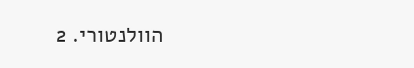הוולנטורי. 2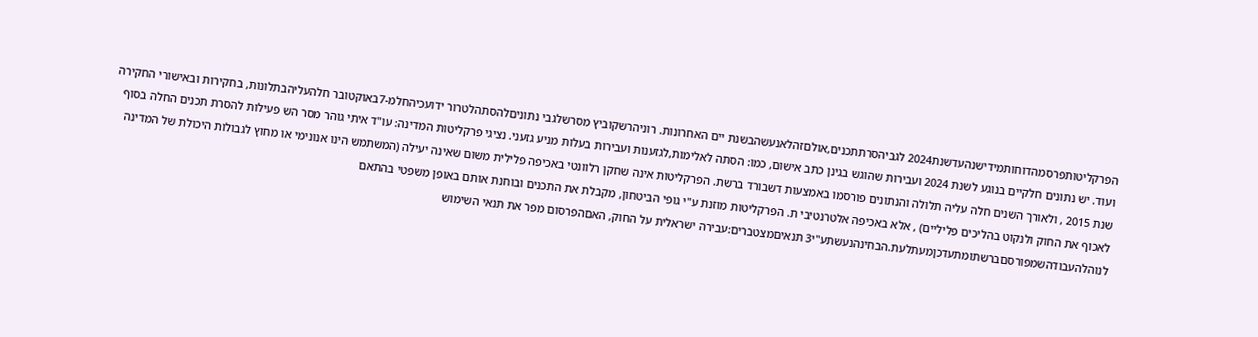הפרקליטותפרסמהדוחותמידישנהעדשנת2024 לגביהסרתתכנים,אולםזהלאנעשהבשנת יים האחרונות. רוניהרשקוביץ מסרשלגבי נתוניםלהסתהלטרור ידועכיהחלמ-7באוקטובר חלהעליהבתלונות, בחקירות ובאישורי החקירה ועוד. יש נתונים חלקיים בנוגע לשנת 2024 ועבירות שהוגש בגינן כתב אישום, כמו: הסתה לאלימות,לגזענות ועבירות בעלות מניע גזעני. נציגי פרקליטות המדינה: עו"ד איתי גוהר מסר הש פעילות להסרת תכנים החלה בסוף שנת 2015 , ולאורך השנים חלה עליה תלולה והנתונים פורסמו באמצעות דשבורד ברשת. הפרקליטות אינה שחקן רלוונטי באכיפה פלילית משום שאינה יעילה (המשתמש הינו אנונימי או מחוץ לגבולות היכולת של המדינה לאכוף את החוק ולנקוט בהליכים פליליים) , אלא באכיפה אלטרנטיבי ת. הפרקליטות מוזנת ע"י גופי הביטחון, מקבלת את התכנים ובוחנת אותם באופן משפטי בהתאם לנוהלהעבודהשמפורסםברשתומתעדכןמעתלעת.הבחינהנעשתע"י3 תנאיםמצטברים:עבירה ישראלית על החוק, האםהפרסום מפר את תנאי השימוש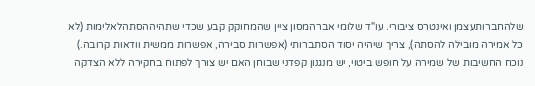שלהחברותעצמן ואינטרס ציבורי. עו"ד שלומי אברהמסון ציין שהמחוקק קבע שכדי שתהיההסתהלאלימות (לא כל אמירה מובילה להסתה), צריך שיהיה יסוד הסתברותי (אפשרות סבירה, אפשרות ממשית וודאות קרובה.) נוכח החשיבות של שמירה על חופש ביטוי, יש מנגנון קפדני שבוחן האם יש צורך לפתוח בחקירה ללא הצדקה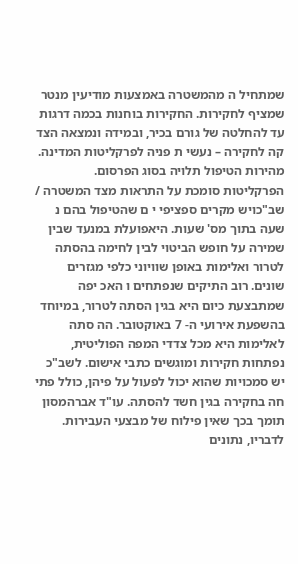שמתחיל ה מהמשטרה באמצעות מודיעין מנטר שמציף לחקירות. החקירות בוחנות בכמה דרגות עד להחלטה של גורם בכיר, ובמידה ונמצאה הצד קה לחקירה – נעשי ת פניה לפרקליטות המדינה. מהירות הטיפול תלויה בסוג הפרסום. הפרקליטות סומכת על התראות מצד המשטרה / שב"כויש מקרים ספציפי י ם שהטיפול בהם נ שעה בתוך מס' שעות. היאפועלת במנעד שבין שמירה על חופש הביטוי לבין לחימה בהסתה לטרור ואלימות באופן שוויוני כלפי מגזרים שונים. רוב התיקים שנפתחים ו האכ יפה שמתבצעת כיום היא בגין הסתה לטרור, במיוחד בהשפעת אירועי ה- 7 באוקטובר. הה סתה לאלימות היא מכל צדדי המפה הפוליטית, נפתחות חקירות ומוגשים כתבי אישום. לשב"כ יש סמכויות שהוא יכול לפעול על פיהן, כולל פתי חה בחקירה בגין חשד להסתה. עו"ד אברהמסון תומך בכך שאין פילוח של מבצעי העבירות. לדבריו, נתונים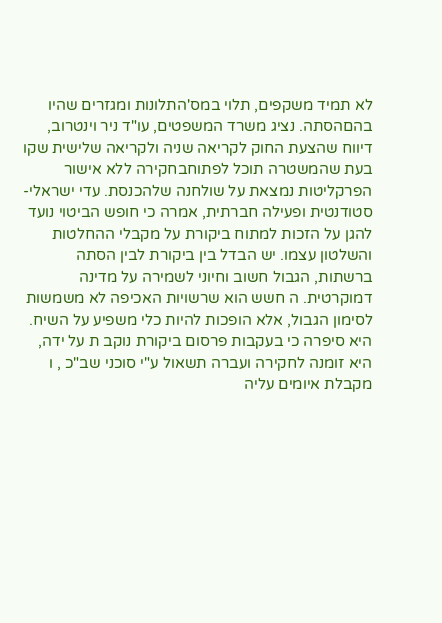לא תמיד משקפים, תלוי במס'התלונות ומגזרים שהיו בהםהסתה. נציג משרד המשפטים, עו"ד ניר וינטרוב, דיווח שהצעת החוק לקריאה שניה ולקריאה שלישית שקו בעת שהמשטרה תוכל לפתוחבחקירה ללא אישור הפרקליטות נמצאת על שולחנה שלהכנסת. עדי ישראלי-סטודנטית ופעילה חברתית, אמרה כי חופש הביטוי נועד להגן על הזכות למתוח ביקורת על מקבלי ההחלטות והשלטון עצמו. יש הבדל בין ביקורת לבין הסתה ברשתות, הגבול חשוב וחיוני לשמירה על מדינה דמוקרטית. ה חשש הוא שרשויות האכיפה לא משמשות לסימון הגבול, אלא הופכות להיות כלי משפיע על השיח. היא סיפרה כי בעקבות פרסום ביקורת נוקב ת על ידה, היא זומנה לחקירה ועברה תשאול ע"י סוכני שב"כ , ו מקבלת איומים עליה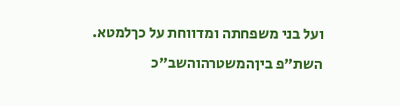ועל בני משפחתה ומדווחת על כךלמטא. השת"פ ביןהמשטרהוהשב"כ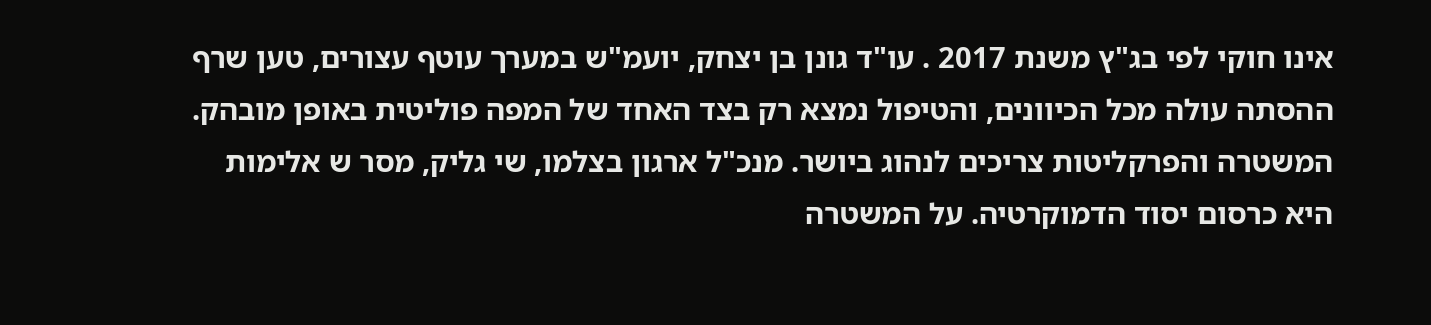אינו חוקי לפי בג"ץ משנת 2017 . עו"ד גונן בן יצחק, יועמ"ש במערך עוטף עצורים, טען שרף ההסתה עולה מכל הכיוונים, והטיפול נמצא רק בצד האחד של המפה פוליטית באופן מובהק. המשטרה והפרקליטות צריכים לנהוג ביושר. מנכ"ל ארגון בצלמו, שי גליק, מסר ש אלימות היא כרסום יסוד הדמוקרטיה. על המשטרה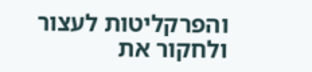והפרקליטות לעצור ולחקור את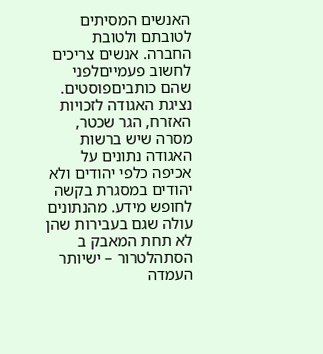האנשים המסיתים לטובתם ולטובת החברה. אנשים צריכים לחשוב פעמייםלפני שהם כותביםפוסטים. נציגת האגודה לזכויות האזרח, הגר שכטר, מסרה שיש ברשות האגודה נתונים על אכיפה כלפי יהודים ולא יהודים במסגרת בקשה לחופש מידע. מהנתונים עולה שגם בעבירות שהן לא תחת המאבק ב הסתהלטרור – ישיותר העמדה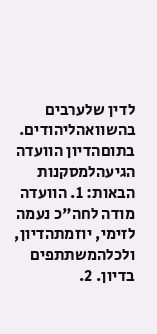לדין שלערבים בהשוואהליהודים. בתוםהדיון הוועדה הגיעהלמסקנות הבאות: 1. הוועדה מודה לחה"כ נעמה לזימי, יוזמתהדיון, ולכלהמשתתפים בדיון. 2.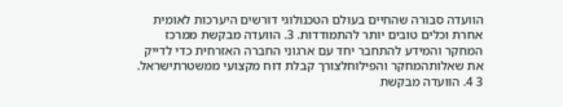הוועדה סבורה שהחיים בעולם הטכנולוגי דורשים היערכות לאומית אחרת וכלים טובים יותר להתמודדות. 3. הוועדה מבקשת ממרכז המחקר והמידע להתחבר יחד עם ארגוני החברה האזרחית כדי לדייק את שאלותהמחקר והפילוחלצורך קבלת דוח מקצועי ממשטרתישראל. 3 4. הוועדה מבקשת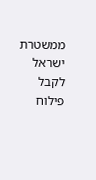ממשטרת ישראל לקבל פילוח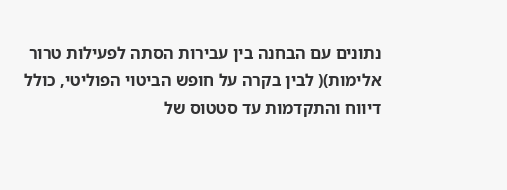נתונים עם הבחנה בין עבירות הסתה לפעילות טרור אלימות)( לבין בקרה על חופש הביטוי הפוליטי, כולל דיווח והתקדמות עד סטטוס של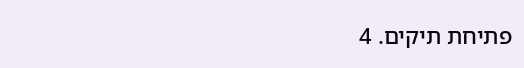פתיחת תיקים. 4